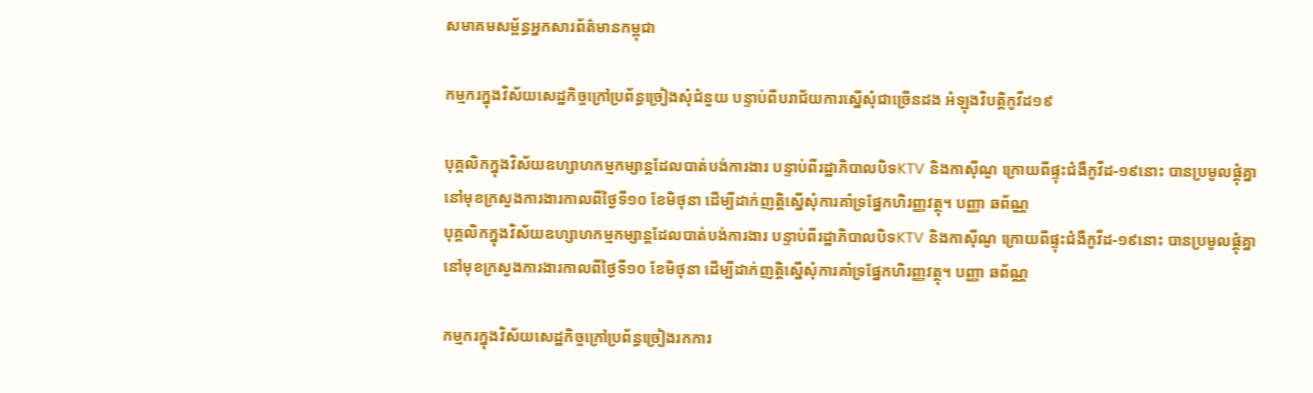សមាគមសម្ព័ន្ធអ្នកសារព័ត៌មានកម្ពុជា

កម្មករក្នុងវិស័យសេដ្ឋកិច្ចក្រៅប្រព័ន្ធច្រៀងសុំជំនួយ បន្ទាប់ពីបរាជ័យការស្នើសុំជាច្រើនដង អំឡុងវិបត្តិកូវីដ១៩

បុគ្គលិកក្នុងវិស័យឧហ្សាហកម្មកម្សាន្តដែលបាត់បង់ការងារ បន្ទាប់ពីរដ្ឋាភិបាលបិទKTV និងកាស៊ីណូ ក្រោយពីផ្ទុះជំងឺកូវីដ-១៩នោះ បានប្រមូលផ្តុំគ្នានៅមុខក្រសួងការងារកាលពីថ្ងៃទី១០ ខែមិថុនា ដើម្បីដាក់ញត្តិស្នើសុំការគាំទ្រផ្នែកហិរញ្ញវត្ថុ។ បញ្ញា ឆព័ណ្ណ
បុគ្គលិកក្នុងវិស័យឧហ្សាហកម្មកម្សាន្តដែលបាត់បង់ការងារ បន្ទាប់ពីរដ្ឋាភិបាលបិទKTV និងកាស៊ីណូ ក្រោយពីផ្ទុះជំងឺកូវីដ-១៩នោះ បានប្រមូលផ្តុំគ្នានៅមុខក្រសួងការងារកាលពីថ្ងៃទី១០ ខែមិថុនា ដើម្បីដាក់ញត្តិស្នើសុំការគាំទ្រផ្នែកហិរញ្ញវត្ថុ។ បញ្ញា ឆព័ណ្ណ

កម្មករក្នុងវិស័យសេដ្ឋកិច្ចក្រៅប្រព័ន្ធច្រៀងរកការ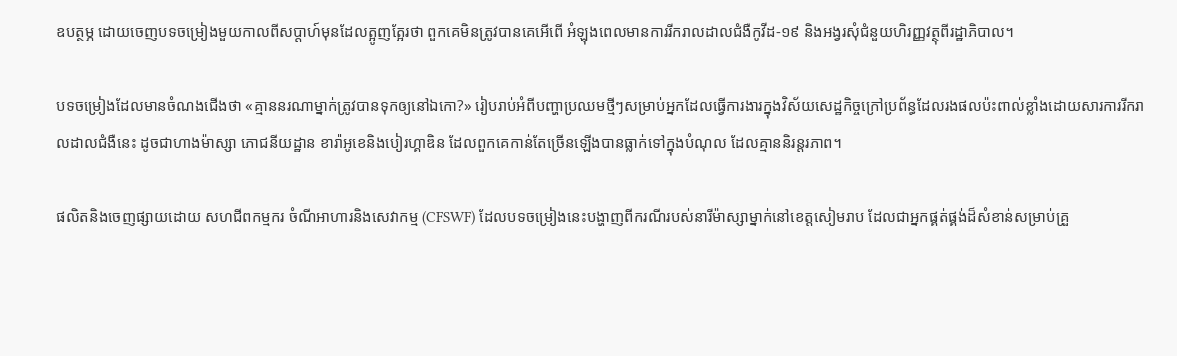ឧបត្ថម្ភ ដោយចេញបទចម្រៀងមួយកាលពីសប្តាហ៍មុនដែលត្អូញត្អែរថា ពួកគេមិនត្រូវបានគេអើពើ អំឡុងពេលមានការរីករាលដាលជំងឺកូវីដ-១៩ និងអង្វរសុំជំនួយហិរញ្ញវត្ថុពីរដ្ឋាភិបាល។

បទចម្រៀងដែលមានចំណងជើងថា «គ្មាននរណាម្នាក់ត្រូវបានទុកឲ្យនៅឯកោ?» រៀបរាប់អំពីបញ្ហាប្រឈមថ្មីៗសម្រាប់អ្នកដែលធ្វើការងារក្នុងវិស័យសេដ្ឋកិច្ចក្រៅប្រព័ន្ធដែលរងផលប៉ះពាល់ខ្លាំងដោយសារការរីករាលដាលជំងឺនេះ ដូចជាហាងម៉ាស្សា ភោជនីយដ្ឋាន ខារ៉ាអូខេនិងបៀរហ្គាឌិន ដែលពួកគេកាន់តែច្រើនឡើងបានធ្លាក់ទៅក្នុងបំណុល ដែលគ្មាននិរន្តរភាព។

ផលិតនិងចេញផ្សាយដោយ សហជីពកម្មករ ចំណីអាហារនិងសេវាកម្ម (CFSWF) ដែលបទចម្រៀងនេះបង្ហាញពីករណីរបស់នារីម៉ាស្សាម្នាក់នៅខេត្តសៀមរាប ដែលជាអ្នកផ្គត់ផ្គង់ដ៏សំខាន់សម្រាប់គ្រួ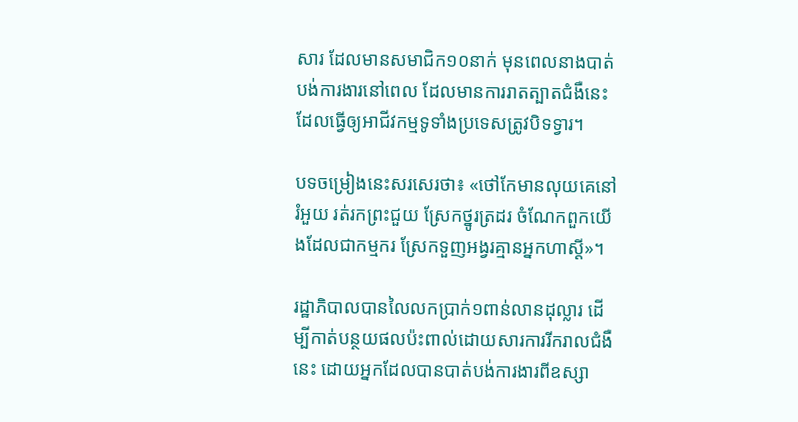សារ ដែលមានសមាជិក១០នាក់ មុនពេលនាងបាត់បង់ការងារនៅពេល ដែលមានការរាតត្បាតជំងឺនេះ ដែលធ្វើឲ្យអាជីវកម្មទូទាំងប្រទេសត្រូវបិទទ្វារ។

បទចម្រៀងនេះសរសេរថា៖ «ថៅកែមានលុយគេនៅរំអួយ រត់រកព្រះជួយ ស្រែកថ្នូរត្រដរ ចំណែកពួកយើងដែលជាកម្មករ ស្រែកទួញអង្វរគ្មានអ្នកហាស្តី»។

រដ្ឋាភិបាលបានលៃលកប្រាក់១ពាន់លានដុល្លារ ដើម្បីកាត់បន្ថយផលប៉ះពាល់ដោយសារការរីករាលជំងឺនេះ ដោយអ្នកដែលបានបាត់បង់ការងារពីឧស្សា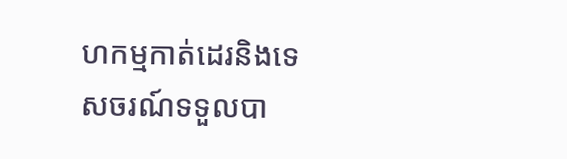ហកម្មកាត់ដេរនិងទេសចរណ៍ទទួលបា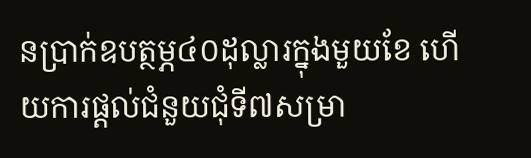នប្រាក់ឧបត្ថម្ភ៤០ដុល្លារក្នុងមួយខែ ហើយការផ្តល់ជំនួយជុំទី៧សម្រា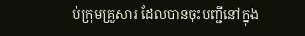ប់ក្រុមគ្រួសារ ដែលបានចុះបញ្ជីនៅក្នុង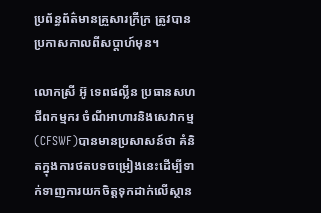ប្រព័ន្ធព័ត៌មានគ្រួសារក្រីក្រ ត្រូវបានប្រកាសកាលពីសប្តាហ៍មុន។

លោកស្រី អ៊ូ ទេពផល្លីន ប្រធានសហជីពកម្មករ ចំណីអាហារនិងសេវាកម្ម (CFSWF)បានមានប្រសាសន៍ថា គំនិតក្នុងការថតបទចម្រៀងនេះដើម្បីទាក់ទាញការយកចិត្តទុកដាក់លើស្ថាន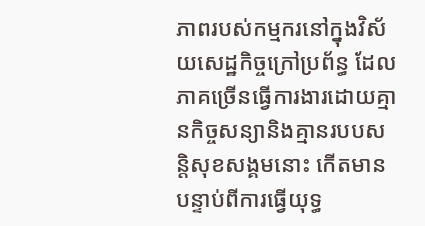ភាពរបស់កម្មករនៅក្នុងវិស័យសេដ្ឋកិច្ចក្រៅប្រព័ន្ធ ដែលភាគច្រើនធ្វើការងារដោយគ្មានកិច្ចសន្យានិងគ្មានរបបសន្តិសុខសង្គមនោះ កើតមានបន្ទាប់ពីការធ្វើយុទ្ធ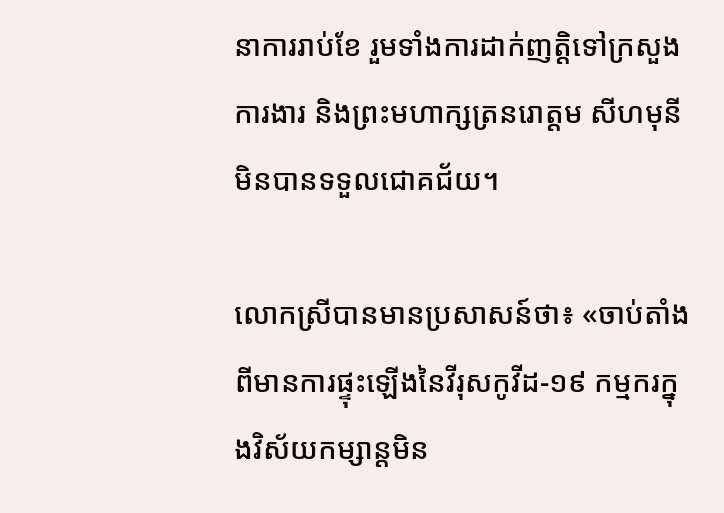នាការរាប់ខែ រួមទាំងការដាក់ញត្តិទៅក្រសួងការងារ និងព្រះមហាក្សត្រនរោត្តម សីហមុនី មិនបានទទួលជោគជ័យ។

លោកស្រីបានមានប្រសាសន៍ថា៖ «ចាប់តាំងពីមានការផ្ទុះឡើងនៃវីរុសកូវីដ-១៩ កម្មករក្នុងវិស័យកម្សាន្តមិន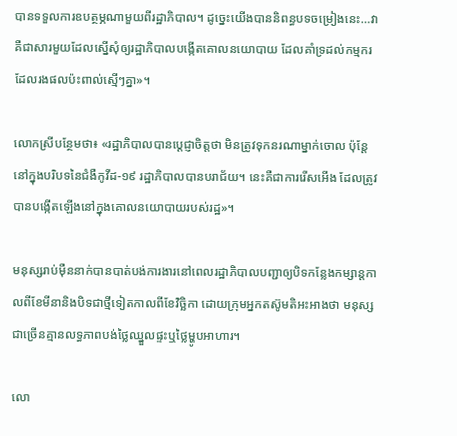បានទទួលការឧបត្ថម្ភណាមួយពីរដ្ឋាភិបាល។ ដូច្នេះយើងបាននិពន្ធបទចម្រៀងនេះ…វាគឺជាសារមួយដែលស្នើសុំឲ្យរដ្ឋាភិបាលបង្កើតគោលនយោបាយ ដែលគាំទ្រដល់កម្មករ ដែលរងផលប៉ះពាល់ស្មើៗគ្នា»។

លោកស្រីបន្ថែមថា៖ «រដ្ឋាភិបាលបានប្តេជ្ញាចិត្តថា មិនត្រូវទុកនរណាម្នាក់ចោល ប៉ុន្តែនៅក្នុងបរិបទនៃជំងឺកូវីដ-១៩ រដ្ឋាភិបាលបានបរាជ័យ។ នេះគឺជាការរើសអើង ដែលត្រូវបានបង្កើតឡើងនៅក្នុងគោលនយោបាយរបស់រដ្ឋ»។

មនុស្សរាប់ម៉ឺននាក់បានបាត់បង់ការងារនៅពេលរដ្ឋាភិបាលបញ្ជាឲ្យបិទកន្លែងកម្សាន្តកាលពីខែមីនានិងបិទជាថ្មីទៀតកាលពីខែវិច្ឆិកា ដោយក្រុមអ្នកតស៊ូមតិអះអាងថា មនុស្សជាច្រើនគ្មានលទ្ធភាពបង់ថ្លៃឈ្នួលផ្ទះឬថ្លៃម្ហូបអាហារ។

លោ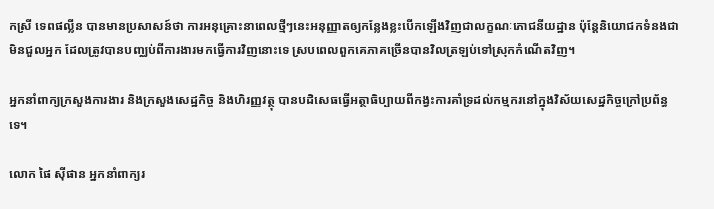កស្រី ទេពផល្លីន បានមានប្រសាសន៍ថា ការអនុគ្រោះនាពេលថ្មីៗនេះអនុញ្ញាតឲ្យកន្លែងខ្លះបើកឡើងវិញជាលក្ខណៈភោជនីយដ្ឋាន ប៉ុន្តែនិយោជកទំនងជាមិនជួលអ្នក ដែលត្រូវបានបញ្ឈប់ពីការងារមកធ្វើការវិញនោះទេ ស្របពេលពួកគេភាគច្រើនបានវិលត្រឡប់ទៅស្រុកកំណើតវិញ។

អ្នកនាំពាក្យក្រសួងការងារ និងក្រសួងសេដ្ឋកិច្ច និងហិរញ្ញវត្ថុ បានបដិសេធធ្វើអត្ថាធិប្បាយពីកង្វះការគាំទ្រដល់កម្មករនៅក្នុងវិស័យសេដ្ឋកិច្ចក្រៅប្រព័ន្ធទេ។

លោក ផៃ ស៊ីផាន អ្នកនាំពាក្យរ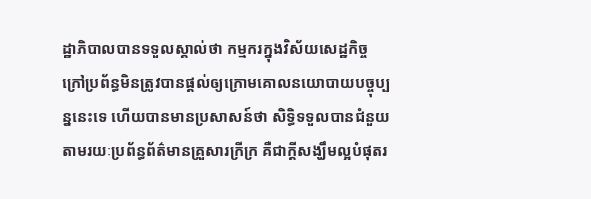ដ្ឋាភិបាលបានទទួលស្គាល់ថា កម្មករក្នុងវិស័យសេដ្ឋកិច្ចក្រៅប្រព័ន្ធមិនត្រូវបានផ្តល់ឲ្យក្រោមគោលនយោបាយបច្ចុប្បន្ននេះទេ ហើយបានមានប្រសាសន៍ថា សិទ្ធិទទួលបានជំនួយតាមរយៈប្រព័ន្ធព័ត៌មានគ្រួសារក្រីក្រ គឺជាក្តីសង្ឃឹមល្អបំផុតរ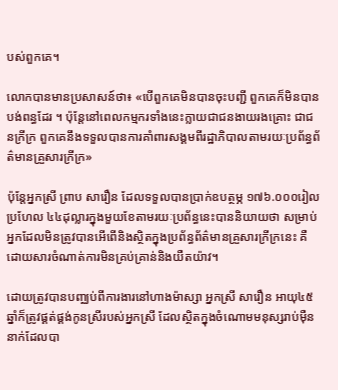បស់ពួកគេ។

លោកបានមានប្រសាសន៍ថា៖ «បើពួកគេមិនបានចុះបញ្ជី ពួកគេក៏មិនបានបង់ពន្ធដែរ ។ ប៉ុន្តែនៅពេលកម្មករទាំងនេះក្លាយជាជនងាយរងគ្រោះ ជាជនក្រីក្រ ពួកគេនឹងទទួលបានការគាំពារសង្គមពីរដ្ឋាភិបាលតាមរយៈប្រព័ន្ធព័ត៌មានគ្រួសារក្រីក្រ»

ប៉ុន្តែអ្នកស្រី ព្រាប សារឿន ដែលទទួលបានប្រាក់ឧបត្ថម្ភ ១៧៦.០០០រៀល ប្រហែល ៤៤ដុល្លារក្នុងមួយខែតាមរយៈប្រព័ន្ធនេះបាននិយាយថា សម្រាប់អ្នកដែលមិនត្រូវបានអើពើនិងស្ថិតក្នុងប្រព័ន្ធព័ត៌មានគ្រួសារក្រីក្រនេះ គឺដោយសារចំណាត់ការមិនគ្រប់គ្រាន់និងយឺតយ៉ាវ។

ដោយត្រូវបានបញ្ឈប់ពីការងារនៅហាងម៉ាស្សា អ្នកស្រី សារឿន អាយុ៤៥ឆ្នាំក៏ត្រូវផ្គត់ផ្គង់កូនស្រីរបស់អ្នកស្រី ដែលស្ថិតក្នុងចំណោមមនុស្សរាប់ម៉ឺននាក់ដែលបា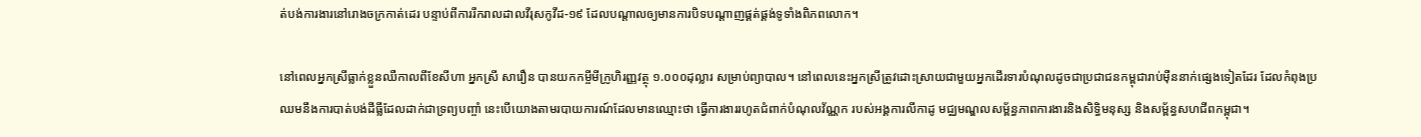ត់បង់ការងារនៅរោងចក្រកាត់ដេរ បន្ទាប់ពីការរីករាលដាលវីរុសកូវីដ-១៩ ដែលបណ្តាលឲ្យមានការបិទបណ្តាញផ្គត់ផ្គង់ទូទាំងពិភពលោក។

នៅពេលអ្នកស្រីធ្លាក់ខ្លួនឈឺកាលពីខែសីហា អ្នកស្រី សារឿន បានយកកម្ចីមីក្រូហិរញ្ញវត្ថុ ១.០០០ដុល្លារ សម្រាប់ព្យាបាល។ នៅពេលនេះអ្នកស្រីត្រូវដោះស្រាយជាមួយអ្នកដើរទារបំណុលដូចជាប្រជាជនកម្ពុជារាប់ម៉ឺននាក់ផ្សេងទៀតដែរ ដែលកំពុងប្រឈមនឹងការបាត់បង់ដីធ្លីដែលដាក់ជាទ្រព្យបញ្ចាំ នេះបើយោងតាមរបាយការណ៍ដែលមានឈ្មោះថា ធ្វើការងាររហូតជំពាក់បំណុលវ័ណ្ណក របស់អង្គការលីកាដូ មជ្ឈមណ្ឌលសម្ព័ន្ធភាពការងារនិងសិទ្ធិមនុស្ស និងសម្ព័ន្ធសហជីពកម្ពុជា។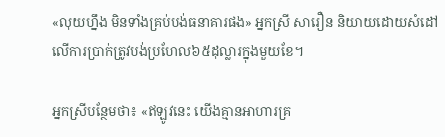«លុយហ្នឹង មិនទាំងគ្រប់បង់ធនាគារផង» អ្នកស្រី សារឿន និយាយដោយសំដៅលើការប្រាក់ត្រូវបង់ប្រហែល៦៥ដុល្លារក្នុងមួយខែ។

អ្នកស្រីបន្ថែមថា៖ «ឥឡូវនេះ យើងគ្មានអាហារគ្រ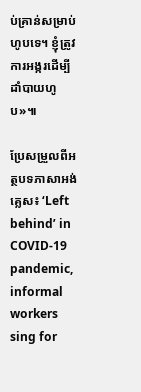ប់គ្រាន់សម្រាប់ហូបទេ។ ខ្ញុំត្រូវការអង្ករដើម្បីដាំបាយហូប»៕

ប្រែសម្រួលពីអត្ថបទភាសាអង់គ្លេស៖ ‘Left behind’ in COVID-19 pandemic, informal workers sing for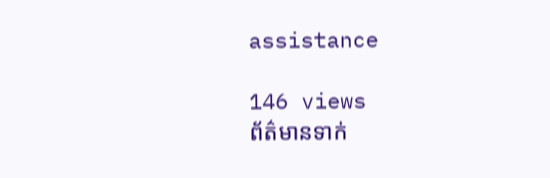assistance

146 views
ព័ត៌មានទាក់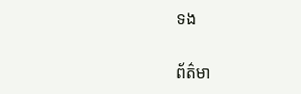ទង

ព័ត៌មា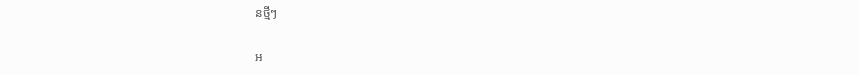នថ្មីៗ

អ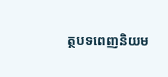ត្ថបទពេញនិយម